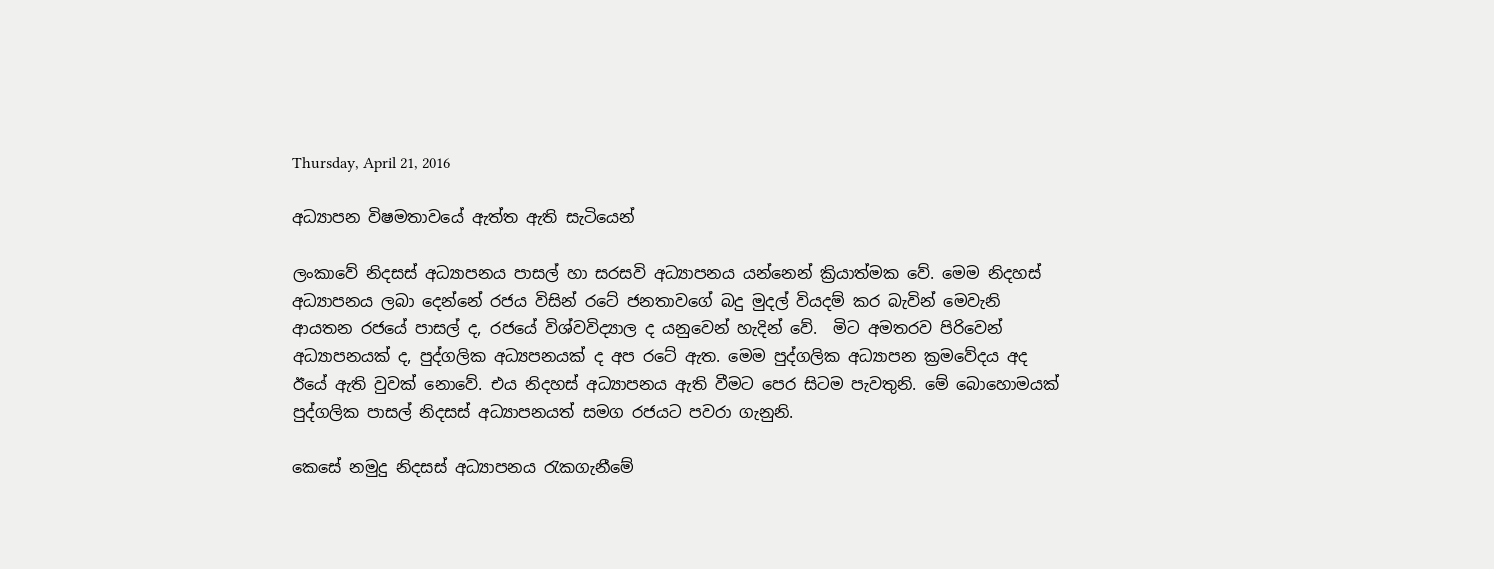Thursday, April 21, 2016

අධ්‍යාපන විෂමතාවයේ ඇත්ත ඇති සැටියෙන්

ලංකාවේ නිදසස් අධ්‍යාපනය පාසල් හා සරසවි අධ්‍යාපනය යන්නෙන් ක්‍රියාත්මක වේ. මෙම නිදහස් අධ්‍යාපනය ලබා දෙන්නේ රජය විසින් රටේ ජනතාවගේ බදු මුදල් වියදම් කර බැවින් මෙවැනි ආයතන රජයේ පාසල් ද, රජයේ විශ්වවිද්‍යාල ද යනුවෙන් හැදින් වේ.  මිට අමතරව පිරිවෙන් අධ්‍යාපනයක් ද, පුද්ගලික අධ්‍යපනයක් ද අප රටේ ඇත. මෙම පුද්ගලික අධ්‍යාපන ක්‍රමවේදය අද ඊයේ ඇති වුවක් නොවේ. එය නිදහස් අධ්‍යාපනය ඇති වීමට පෙර සිටම පැවතුනි. මේ බොහොමයක් පුද්ගලික පාසල් නිදසස් අධ්‍යාපනයත් සමග රජයට පවරා ගැනුනි.

කෙසේ නමුදු නිදසස් අධ්‍යාපනය රැකගැනීමේ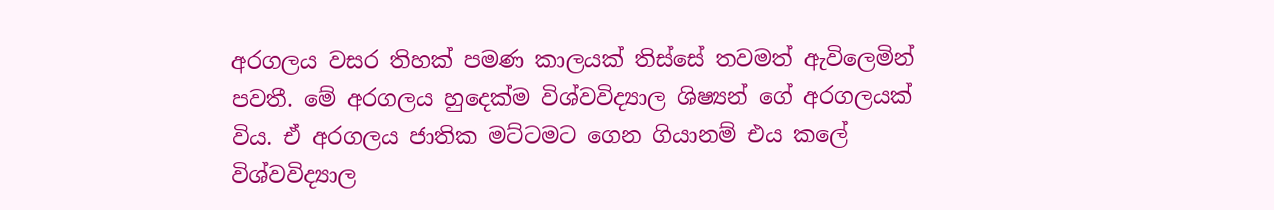අරගලය වසර තිහක් පමණ කාලයක් තිස්සේ තවමත් ඇවිලෙමින් පවතී. මේ අරගලය හුදෙක්ම විශ්වවිද්‍යාල ශිෂ්‍යන් ගේ අරගලයක් විය. ඒ අරගලය ජාතික මට්ටමට ගෙන ගියානම් එය කලේ විශ්වවිද්‍යාල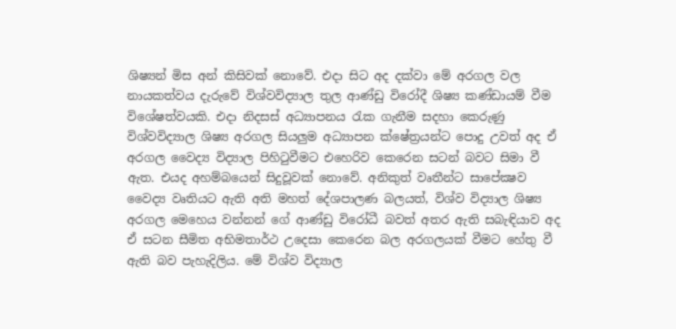ශිෂ්‍යන් මිස අන් කිසිවක් නොවේ. එදා සිට අද දක්වා මේ අරගල වල නායකත්වය දැරුවේ විශ්වවිද්‍යාල තුල ආණ්ඩු විරෝදී ශිෂ්‍ය කණ්ඩායම් වීම විශේෂත්වයකි. එදා නිදසස් අධ්‍යාපනය රැක ගැනීම සදහා කෙරුණු විශ්වවිද්‍යාල ශිෂ්‍ය අරගල සියලුම අධ්‍යාපන ක්ෂේත්‍රයන්ට පොදු උවත් අද ඒ අරගල වෛද්‍ය විද්‍යාල පිහිටුවීමට එහෙරිව කෙරෙන සටන් බවට සිමා වී ඇත. එයද අහම්බයෙන් සිදුවූවක් නොවේ. අනිකුත් වෘතීන්ට සාපේක්‍ෂව වෛද්‍ය වෘතියට ඇති අති මහත් දේශපාලණ බලයත්, විශ්ව විද්‍යාල ශිෂ්‍ය අරගල මෙහෙය වන්නන් ගේ ආණ්ඩු විරෝධී බවත් අතර ඇති සබැඳියාව අද ඒ සටන සීමිත අභිමතාර්ථ උදෙසා කෙරෙන බල අරගලයක් වීමට හේතු වී ඇති බව පැහැදිලිය. මේ විශ්ව විද්‍යාල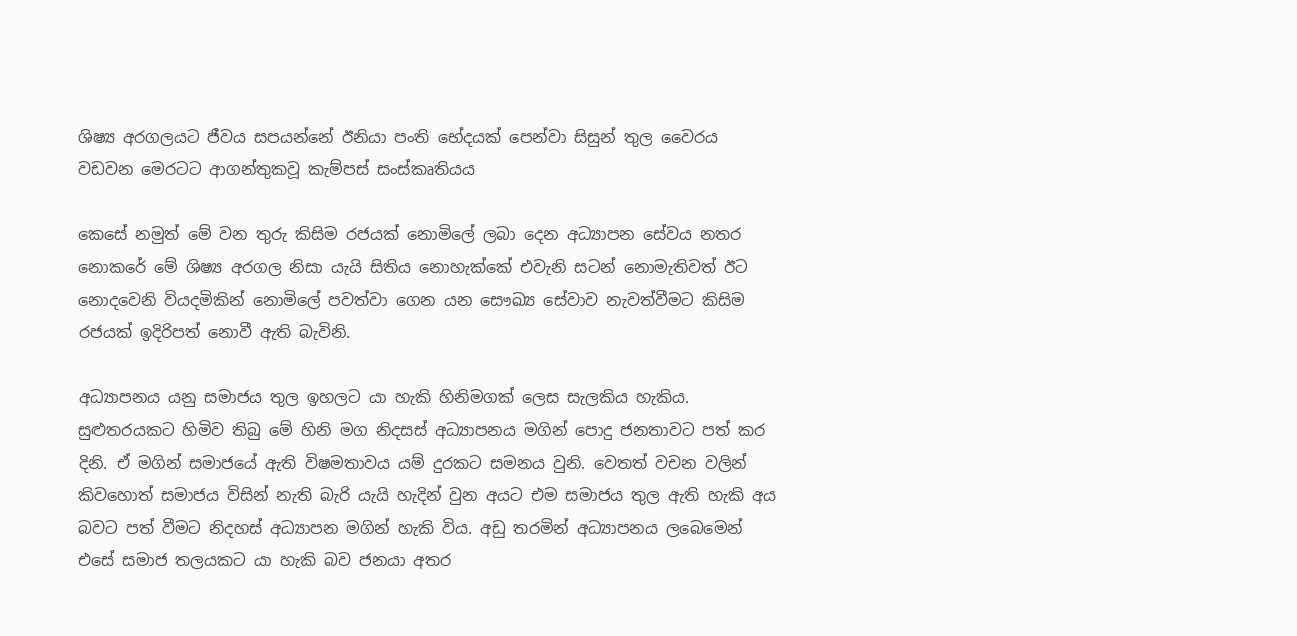ශිෂ්‍ය අරගලයට ජීවය සපයන්නේ ඊනියා පංති භේදයක් පෙන්වා සිසුන් තුල වෛරය වඩවන මෙරටට ආගන්තුකවූ කැම්පස් සංස්කෘතියය

කෙසේ නමුත් මේ වන තුරු කිසිම රජයක් නොමිලේ ලබා දෙන අධ්‍යාපන සේවය නතර නොකරේ මේ ශිෂ්‍ය අරගල නිසා යැයි සිතිය නොහැක්කේ එවැනි සටන් නොමැතිවත් ඊට නොදවෙනි වියදමිකින් නොමිලේ පවත්වා ගෙන යන සෞඛ්‍ය සේවාව නැවත්වීමට කිසිම රජයක් ඉදිරිපත් නොවී ඇති බැවිනි.

අධ්‍යාපනය යනු සමාජය තුල ඉහලට යා හැකි හිනිමගක් ලෙස සැලකිය හැකිය. සුළුතරයකට හිමිව තිබු මේ හිනි මග නිදසස් අධ්‍යාපනය මගින් පොදු ජනතාවට පත් කර දිනි. ඒ මගින් සමාජයේ ඇති විෂමතාවය යම් දුරකට සමනය වුනි. වෙතත් වචන වලින් කිවහොත් සමාජය විසින් නැති බැරි යැයි හැදින් වුන අයට එම සමාජය තුල ඇති හැකි අය බවට පත් වීමට නිදහස් අධ්‍යාපන මගින් හැකි විය. අඩු තරමින් අධ්‍යාපනය ලබෙමෙන් එසේ සමාජ තලයකට යා හැකි බව ජනයා අතර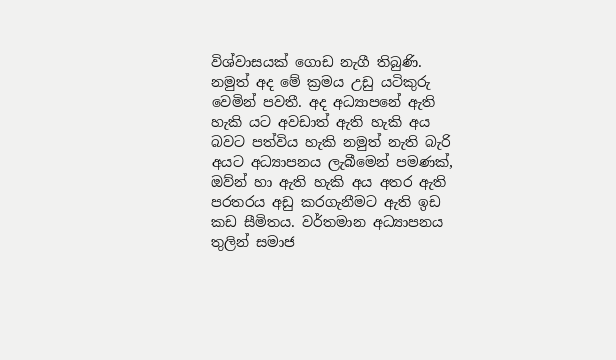විශ්වාසයක් ගොඩ නැගී තිබුණි. නමුත් අද මේ ක්‍රමය උඩු යටිකුරු වෙමින් පවතී. අද අධ්‍යාපනේ ඇති හැකි යට අවඩාත් ඇති හැකි අය බවට පත්විය හැකි නමුත් නැති බැරි අයට අධ්‍යාපනය ලැබීමෙන් පමණක්, ඔව්න් හා ඇති හැකි අය අතර ඇති පරතරය අඩු කරගැනීමට ඇති ඉඩ කඩ සීමිතය. වර්තමාන අධ්‍යාපනය තුලින් සමාජ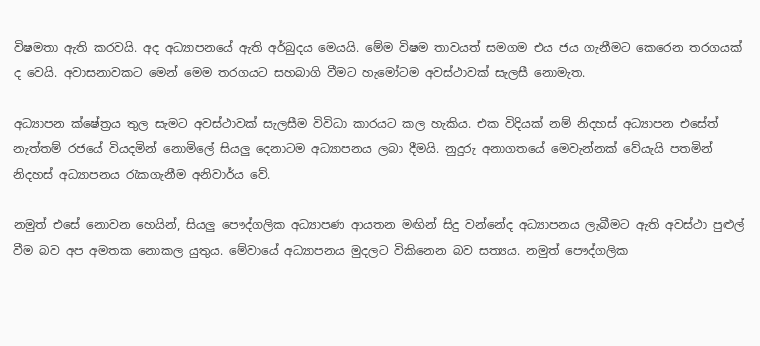විෂමතා ඇති කරවයි. අද අධ්‍යාපනයේ ඇති අර්බුදය මෙයයි. මේම විෂම තාවයත් සමගම එය ජය ගැනීමට කෙරෙන තරගයක් ද වෙයි. අවාසනාවකට මෙන් මෙම තරගයට සහබාගි වීමට හැමෝටම අවස්ථාවක් සැලසී නොමැත.

අධ්‍යාපන ක්ෂේත්‍රය තුල සැමට අවස්ථාවක් සැලසීම විවිධා කාරයට කල හැකිය. එක විදියක් නම් නිදහස් අධ්‍යාපන එසේත් නැත්තම් රජයේ වියදමින් නොමිලේ සියලු දෙනාටම අධ්‍යාපනය ලබා දීමයි. නුදුරු අනාගතයේ මෙවැන්නක් වේයැයි පතමින් නිදහස් අධ්‍යාපනය රැකගැනීම අනිවාර්ය වේ.

නමුත් එසේ නොවන හෙයින්, සියලු පෞද්ගලික අධ්‍යාපණ ආයතන මඟින් සිදු වන්නේද අධ්‍යාපනය ලැබීමට ඇති අවස්ථා පුළුල් වීම බව අප අමතක නොකල යුතුය. මේවායේ අධ්‍යාපනය මුදලට විකිනෙන බව සත්‍යය. නමුත් පෞද්ගලික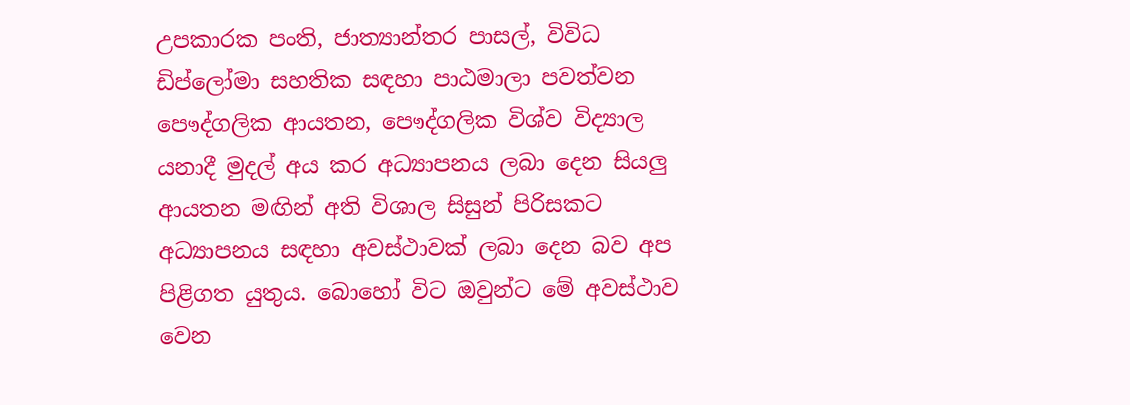උපකාරක පංති, ජාත්‍යාන්තර පාසල්, විවිධ ඩිප්ලෝමා සහතික සඳහා පාඨමාලා පවත්වන පෞද්ගලික ආයතන, පෞද්ගලික විශ්ව විද්‍යාල යනාදී මුදල් අය කර අධ්‍යාපනය ලබා දෙන සියලු ආයතන මඟින් අති විශාල සිසුන් පිරිසකට අධ්‍යාපනය සඳහා අවස්ථාවක් ලබා දෙන බව අප පිළිගත යුතුය. බොහෝ විට ඔවුන්ට මේ අවස්ථාව වෙන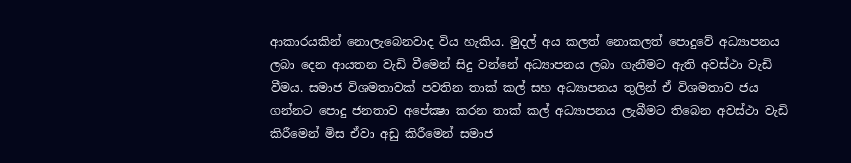ආකාරයකින් නොලැබෙනවාද විය හැකිය. මුදල් අය කලත් නොකලත් පොදුවේ අධ්‍යාපනය ලබා දෙන ආයතන වැඩි වීමෙන් සිදු වන්නේ අධ්‍යාපනය ලබා ගැනීමට ඇති අවස්ථා වැඩි වීමය. සමාජ විශමතාවක් පවතින තාක් කල් සහ අධ්‍යාපනය තුලින් ඒ විශමතාව ජය ගන්නට පොදු ජනතාව අපේක්‍ෂා කරන තාක් කල් අධ්‍යාපනය ලැබීමට තිබෙන අවස්ථා වැඩි කිරීමෙන් මිස ඒවා අඩු කිරීමෙන් සමාජ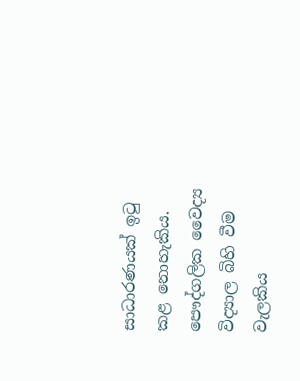සාධාරණයක් ඉටු කළ නොහැකිය. පෞද්ගලික වෛද්‍ය විද්‍යාල බිහි වීම වැලකිය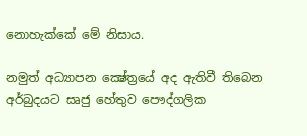නොහැක්කේ මේ නිසාය.

නමුත් අධ්‍යාපන ක්‍ෂේත්‍රයේ අද ඇතිවී තිබෙන අර්බුදයට සෘජු හේතුව පෞද්ගලික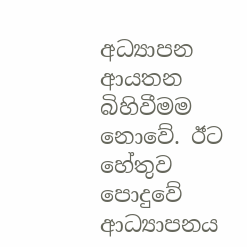අධ්‍යාපන ආයතන බිහිවීමම නොවේ. ඊට හේතුව පොදුවේ ආධ්‍යාපනය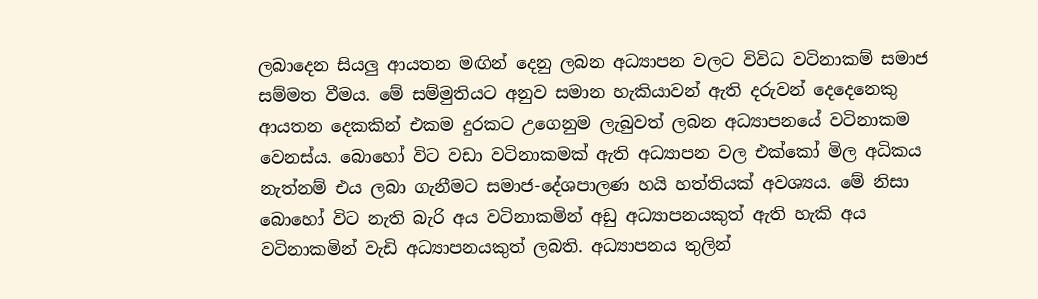ලබාදෙන සියලු ආයතන මඟින් දෙනු ලබන අධ්‍යාපන වලට විවිධ වටිනාකම් සමාජ සම්මත වීමය. මේ සම්මුතියට අනුව සමාන හැකියාවන් ඇති දරුවන් දෙදෙනෙකු ආයතන දෙකකින් එකම දුරකට උගෙනුම ලැබුවත් ලබන අධ්‍යාපනයේ වටිනාකම වෙනස්ය. බොහෝ විට වඩා වටිනාකමක් ඇති අධ්‍යාපන වල එක්කෝ මිල අධිකය නැත්නම් එය ලබා ගැනීමට සමාජ-දේශපාලණ හයි හත්තියක් අවශ්‍යය. මේ නිසා බොහෝ විට නැති බැරි අය වටිනාකමින් අඩු අධ්‍යාපනයකුත් ඇති හැකි අය වටිනාකමින් වැඩි අධ්‍යාපනයකුත් ලබති. අධ්‍යාපනය තුලින්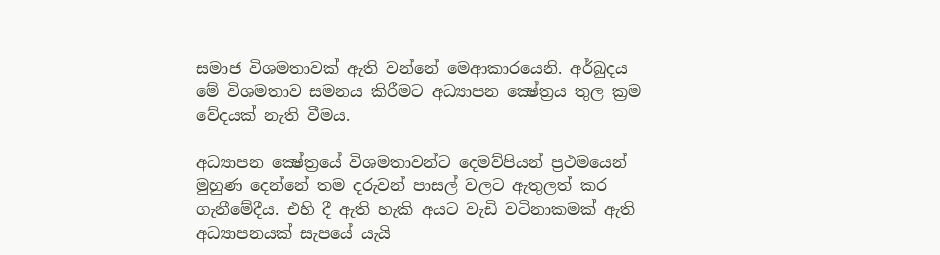සමාජ විශමතාවක් ඇති වන්නේ මෙආකාරයෙනි. අර්බුදය මේ විශමතාව සමනය කිරීමට අධ්‍යාපන ක්‍ෂේත්‍රය තුල ක්‍රම වේදයක් නැති වීමය.

අධ්‍යාපන ක්‍ෂේත්‍රයේ විශමතාවන්ට දෙමව්පියන් ප්‍රථමයෙන් මුහුණ දෙන්නේ තම දරුවන් පාසල් වලට ඇතුලත් කර ගැනීමේදීය. එහි දී ඇති හැකි අයට වැඩි වටිනාකමක් ඇති අධ්‍යාපනයක් සැපයේ යැයි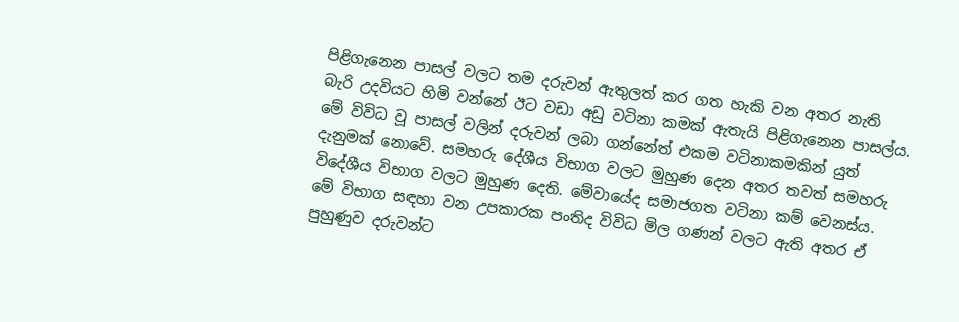පිළිගැනෙන පාසල් වලට තම දරුවන් ඇතුලත් කර ගත හැකි වන අතර නැති බැරි උදවියට හිමි වන්නේ ඊට වඩා අඩු වටිනා කමක් ඇතැයි පිළිගැනෙන පාසල්ය. මේ විවිධ වූ පාසල් වලින් දරුවන් ලබා ගන්නේත් එකම වටිනාකමකින් යුත් දැනුමක් නොවේ. සමහරු දේශීය විභාග වලට මුහුණ දෙන අතර තවත් සමහරු විදේශීය විභාග වලට මුහුණ දෙති. මේවායේද සමාජගත වටිනා කම් වෙනස්ය. මේ විභාග සඳහා වන උපකාරක පංතිද විවිධ මිල ගණන් වලට ඇති අතර ඒ පුහුණුව දරුවන්ට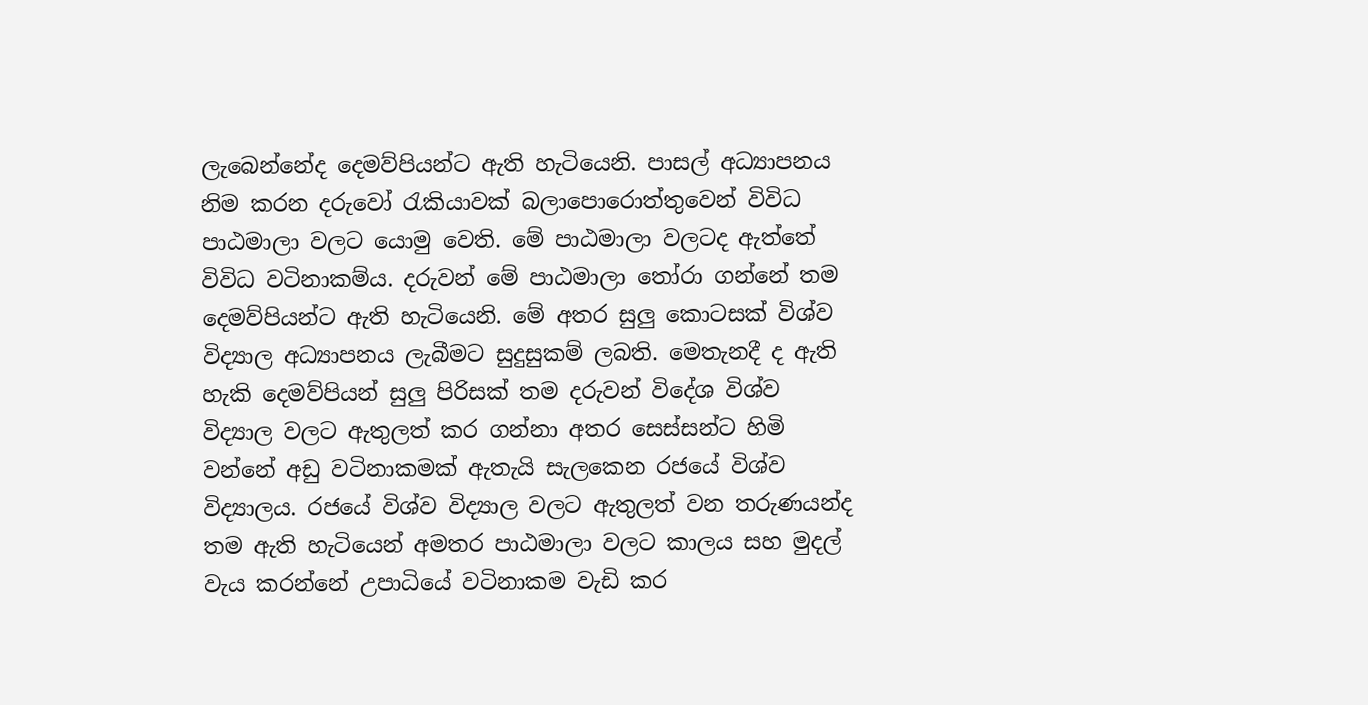ලැබෙන්නේද දෙමව්පියන්ට ඇති හැටියෙනි. පාසල් අධ්‍යාපනය නිම කරන දරුවෝ රැකියාවක් බලාපොරොත්තුවෙන් විවිධ පාඨමාලා වලට යොමු වෙති. මේ පාඨමාලා වලටද ඇත්තේ විවිධ වටිනාකම්ය. දරුවන් මේ පාඨමාලා තෝරා ගන්නේ තම දෙමව්පියන්ට ඇති හැටියෙනි. මේ අතර සුලු කොටසක් විශ්ව විද්‍යාල අධ්‍යාපනය ලැබීමට සුදුසුකම් ලබති. මෙතැනදී ද ඇති හැකි දෙමව්පියන් සුලු පිරිසක් තම දරුවන් විදේශ විශ්ව විද්‍යාල වලට ඇතුලත් කර ගන්නා අතර සෙස්සන්ට හිමි වන්නේ අඩු වටිනාකමක් ඇතැයි සැලකෙන රජයේ විශ්ව විද්‍යාලය. රජයේ විශ්ව විද්‍යාල වලට ඇතුලත් වන තරුණයන්ද තම ඇති හැටියෙන් අමතර පාඨමාලා වලට කාලය සහ මුදල් වැය කරන්නේ උපාධියේ වටිනාකම වැඩි කර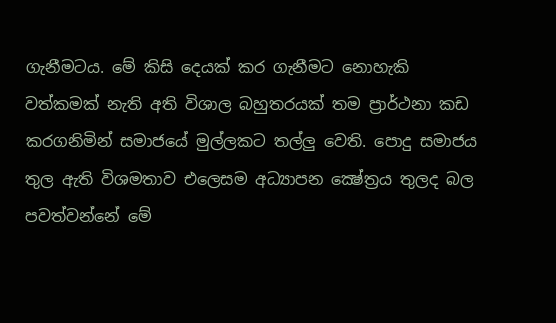ගැනීමටය. මේ කිසි දෙයක් කර ගැනීමට නොහැකි වත්කමක් නැති අති විශාල බහුතරයක් තම ප්‍රාර්ථනා කඩ කරගනිමින් සමාජයේ මුල්ලකට තල්ලු වෙති. පොදු සමාජය තුල ඇති විශමතාව එලෙසම අධ්‍යාපන ක්‍ෂේත්‍රය තුලද බල පවත්වන්නේ මේ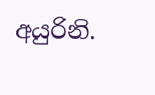අයුරිනි.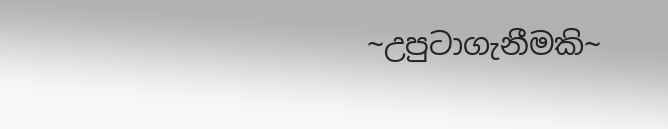~උපුටාගැනීමකි~